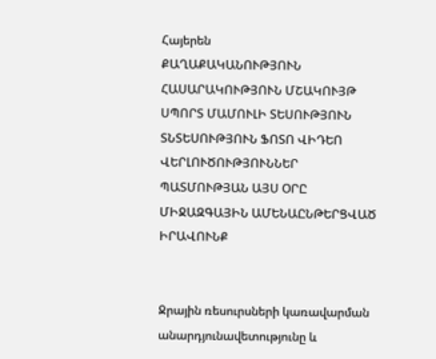Հայերեն
ՔԱՂԱՔԱԿԱՆՈՒԹՅՈՒՆ ՀԱՍԱՐԱԿՈՒԹՅՈՒՆ ՄՇԱԿՈՒՅԹ ՍՊՈՐՏ ՄԱՄՈՒԼԻ ՏԵՍՈՒԹՅՈՒՆ ՏՆՏԵՍՈՒԹՅՈՒՆ ՖՈՏՈ ՎԻԴԵՈ ՎԵՐԼՈՒԾՈՒԹՅՈՒՆՆԵՐ ՊԱՏՄՈՒԹՅԱՆ ԱՅՍ ՕՐԸ ՄԻՋԱԶԳԱՅԻՆ ԱՄԵՆԱԸՆԹԵՐՑՎԱԾ ԻՐԱՎՈՒՆՔ


Ջրային ռեսուրսների կառավարման անարդյունավետությունը և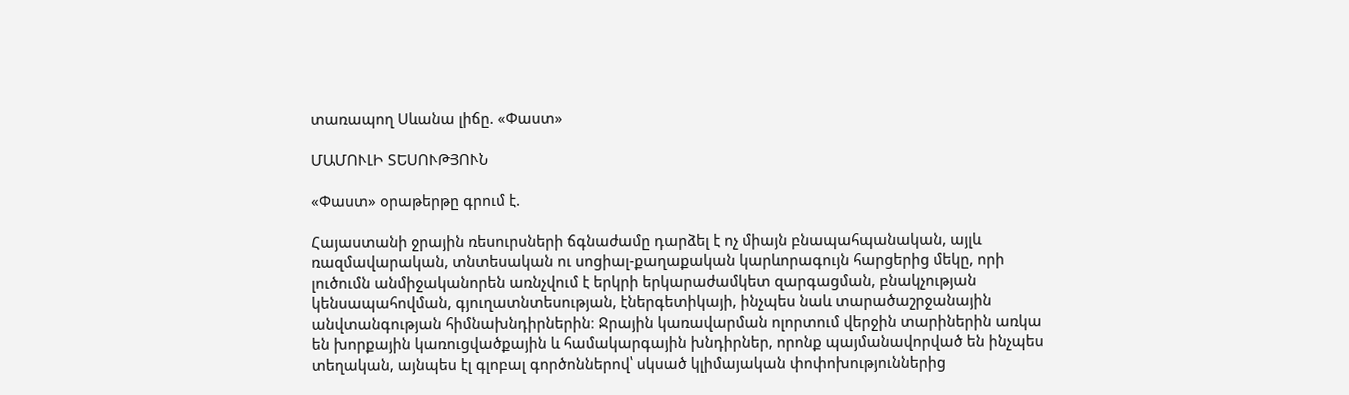տառապող Սևանա լիճը. «Փաստ»

ՄԱՄՈՒԼԻ ՏԵՍՈՒԹՅՈՒՆ

«Փաստ» օրաթերթը գրում է.

Հայաստանի ջրային ռեսուրսների ճգնաժամը դարձել է ոչ միայն բնապահպանական, այլև ռազմավարական, տնտեսական ու սոցիալ-քաղաքական կարևորագույն հարցերից մեկը, որի լուծումն անմիջականորեն առնչվում է երկրի երկարաժամկետ զարգացման, բնակչության կենսապահովման, գյուղատնտեսության, էներգետիկայի, ինչպես նաև տարածաշրջանային անվտանգության հիմնախնդիրներին։ Ջրային կառավարման ոլորտում վերջին տարիներին առկա են խորքային կառուցվածքային և համակարգային խնդիրներ, որոնք պայմանավորված են ինչպես տեղական, այնպես էլ գլոբալ գործոններով՝ սկսած կլիմայական փոփոխություններից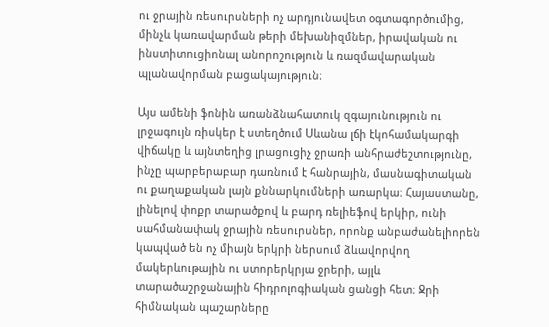ու ջրային ռեսուրսների ոչ արդյունավետ օգտագործումից, մինչև կառավարման թերի մեխանիզմներ, իրավական ու ինստիտուցիոնալ անորոշություն և ռազմավարական պլանավորման բացակայություն։

Այս ամենի ֆոնին առանձնահատուկ զգայունություն ու լրջագույն ռիսկեր է ստեղծում Սևանա լճի էկոհամակարգի վիճակը և այնտեղից լրացուցիչ ջրառի անհրաժեշտությունը, ինչը պարբերաբար դառնում է հանրային, մասնագիտական ու քաղաքական լայն քննարկումների առարկա։ Հայաստանը, լինելով փոքր տարածքով և բարդ ռելիեֆով երկիր, ունի սահմանափակ ջրային ռեսուրսներ, որոնք անբաժանելիորեն կապված են ոչ միայն երկրի ներսում ձևավորվող մակերևութային ու ստորերկրյա ջրերի, այլև տարածաշրջանային հիդրոլոգիական ցանցի հետ։ Ջրի հիմնական պաշարները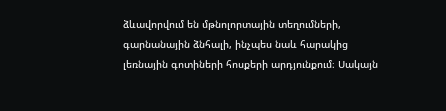ձևավորվում են մթնոլորտային տեղումների, գարնանային ձնհալի, ինչպես նաև հարակից լեռնային գոտիների հոսքերի արդյունքում։ Սակայն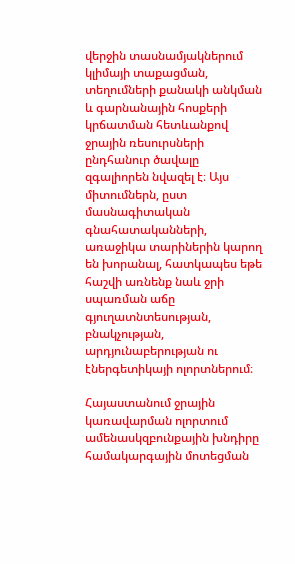վերջին տասնամյակներում կլիմայի տաքացման, տեղումների քանակի անկման և գարնանային հոսքերի կրճատման հետևանքով ջրային ռեսուրսների ընդհանուր ծավալը զգալիորեն նվազել է։ Այս միտումներն, ըստ մասնագիտական գնահատականների, առաջիկա տարիներին կարող են խորանալ, հատկապես եթե հաշվի առնենք նաև ջրի սպառման աճը գյուղատնտեսության, բնակչության, արդյունաբերության ու էներգետիկայի ոլորտներում։

Հայաստանում ջրային կառավարման ոլորտում ամենասկզբունքային խնդիրը համակարգային մոտեցման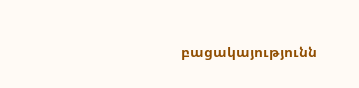բացակայությունն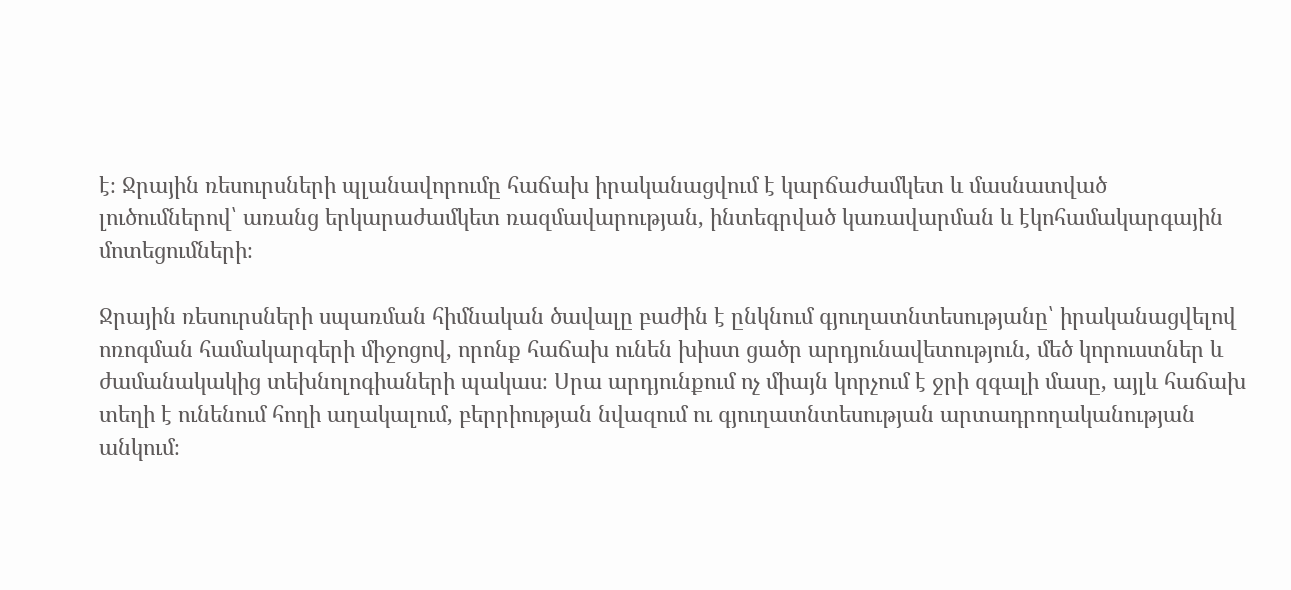է։ Ջրային ռեսուրսների պլանավորումը հաճախ իրականացվում է կարճաժամկետ և մասնատված լուծումներով՝ առանց երկարաժամկետ ռազմավարության, ինտեգրված կառավարման և էկոհամակարգային մոտեցումների։

Ջրային ռեսուրսների սպառման հիմնական ծավալը բաժին է ընկնում գյուղատնտեսությանը՝ իրականացվելով ոռոգման համակարգերի միջոցով, որոնք հաճախ ունեն խիստ ցածր արդյունավետություն, մեծ կորուստներ և ժամանակակից տեխնոլոգիաների պակաս։ Սրա արդյունքում ոչ միայն կորչում է ջրի զգալի մասը, այլև հաճախ տեղի է ունենում հողի աղակալում, բերրիության նվազում ու գյուղատնտեսության արտադրողականության անկում։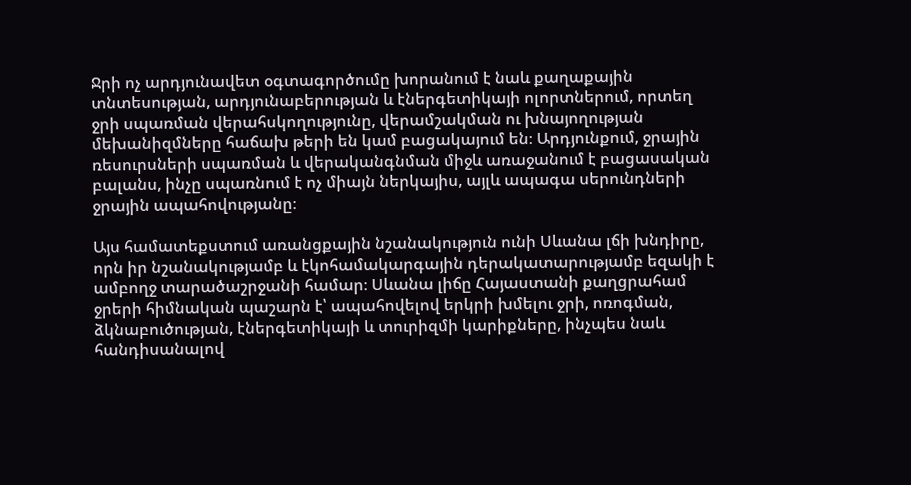Ջրի ոչ արդյունավետ օգտագործումը խորանում է նաև քաղաքային տնտեսության, արդյունաբերության և էներգետիկայի ոլորտներում, որտեղ ջրի սպառման վերահսկողությունը, վերամշակման ու խնայողության մեխանիզմները հաճախ թերի են կամ բացակայում են։ Արդյունքում, ջրային ռեսուրսների սպառման և վերականգնման միջև առաջանում է բացասական բալանս, ինչը սպառնում է ոչ միայն ներկայիս, այլև ապագա սերունդների ջրային ապահովությանը։

Այս համատեքստում առանցքային նշանակություն ունի Սևանա լճի խնդիրը, որն իր նշանակությամբ և էկոհամակարգային դերակատարությամբ եզակի է ամբողջ տարածաշրջանի համար։ Սևանա լիճը Հայաստանի քաղցրահամ ջրերի հիմնական պաշարն է՝ ապահովելով երկրի խմելու ջրի, ոռոգման, ձկնաբուծության, էներգետիկայի և տուրիզմի կարիքները, ինչպես նաև հանդիսանալով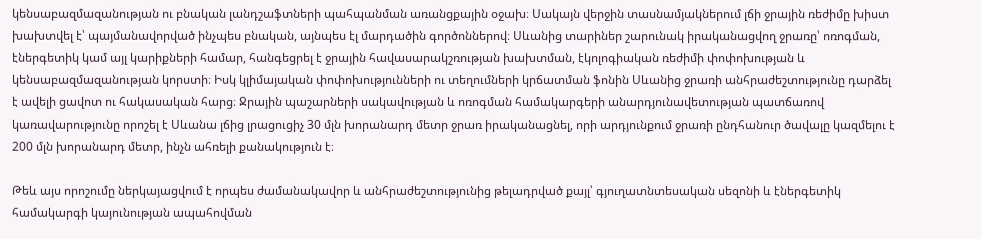կենսաբազմազանության ու բնական լանդշաֆտների պահպանման առանցքային օջախ։ Սակայն վերջին տասնամյակներում լճի ջրային ռեժիմը խիստ խախտվել է՝ պայմանավորված ինչպես բնական, այնպես էլ մարդածին գործոններով։ Սևանից տարիներ շարունակ իրականացվող ջրառը՝ ոռոգման, էներգետիկ կամ այլ կարիքների համար, հանգեցրել է ջրային հավասարակշռության խախտման, էկոլոգիական ռեժիմի փոփոխության և կենսաբազմազանության կորստի։ Իսկ կլիմայական փոփոխությունների ու տեղումների կրճատման ֆոնին Սևանից ջրառի անհրաժեշտությունը դարձել է ավելի ցավոտ ու հակասական հարց։ Ջրային պաշարների սակավության և ոռոգման համակարգերի անարդյունավետության պատճառով կառավարությունը որոշել է Սևանա լճից լրացուցիչ 30 մլն խորանարդ մետր ջրառ իրականացնել, որի արդյունքում ջրառի ընդհանուր ծավալը կազմելու է 200 մլն խորանարդ մետր, ինչն ահռելի քանակություն է։

Թեև այս որոշումը ներկայացվում է որպես ժամանակավոր և անհրաժեշտությունից թելադրված քայլ՝ գյուղատնտեսական սեզոնի և էներգետիկ համակարգի կայունության ապահովման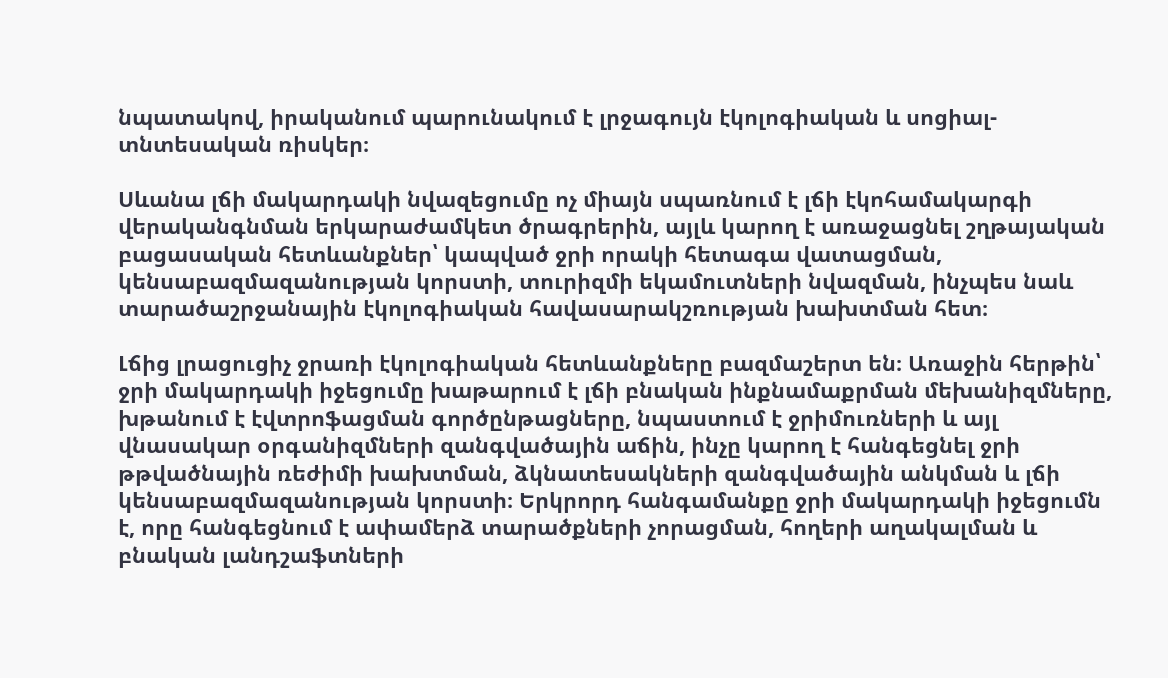նպատակով, իրականում պարունակում է լրջագույն էկոլոգիական և սոցիալ-տնտեսական ռիսկեր։

Սևանա լճի մակարդակի նվազեցումը ոչ միայն սպառնում է լճի էկոհամակարգի վերականգնման երկարաժամկետ ծրագրերին, այլև կարող է առաջացնել շղթայական բացասական հետևանքներ՝ կապված ջրի որակի հետագա վատացման, կենսաբազմազանության կորստի, տուրիզմի եկամուտների նվազման, ինչպես նաև տարածաշրջանային էկոլոգիական հավասարակշռության խախտման հետ։

Լճից լրացուցիչ ջրառի էկոլոգիական հետևանքները բազմաշերտ են։ Առաջին հերթին՝ ջրի մակարդակի իջեցումը խաթարում է լճի բնական ինքնամաքրման մեխանիզմները, խթանում է էվտրոֆացման գործընթացները, նպաստում է ջրիմուռների և այլ վնասակար օրգանիզմների զանգվածային աճին, ինչը կարող է հանգեցնել ջրի թթվածնային ռեժիմի խախտման, ձկնատեսակների զանգվածային անկման և լճի կենսաբազմազանության կորստի։ Երկրորդ հանգամանքը ջրի մակարդակի իջեցումն է, որը հանգեցնում է ափամերձ տարածքների չորացման, հողերի աղակալման և բնական լանդշաֆտների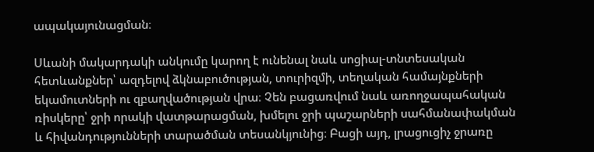ապակայունացման։

Սևանի մակարդակի անկումը կարող է ունենալ նաև սոցիալ-տնտեսական հետևանքներ՝ ազդելով ձկնաբուծության, տուրիզմի, տեղական համայնքների եկամուտների ու զբաղվածության վրա։ Չեն բացառվում նաև առողջապահական ռիսկերը՝ ջրի որակի վատթարացման, խմելու ջրի պաշարների սահմանափակման և հիվանդությունների տարածման տեսանկյունից։ Բացի այդ, լրացուցիչ ջրառը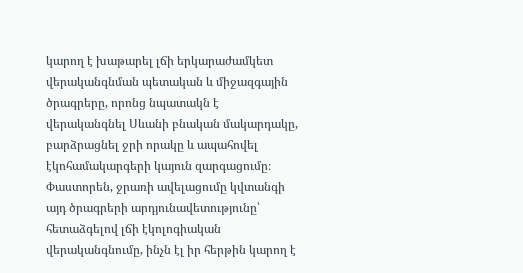կարող է խաթարել լճի երկարաժամկետ վերականգնման պետական և միջազգային ծրագրերը, որոնց նպատակն է վերականգնել Սևանի բնական մակարդակը, բարձրացնել ջրի որակը և ապահովել էկոհամակարգերի կայուն զարգացումը։ Փաստորեն, ջրառի ավելացումը կվտանգի այդ ծրագրերի արդյունավետությունը՝ հետաձգելով լճի էկոլոգիական վերականգնումը, ինչն էլ իր հերթին կարող է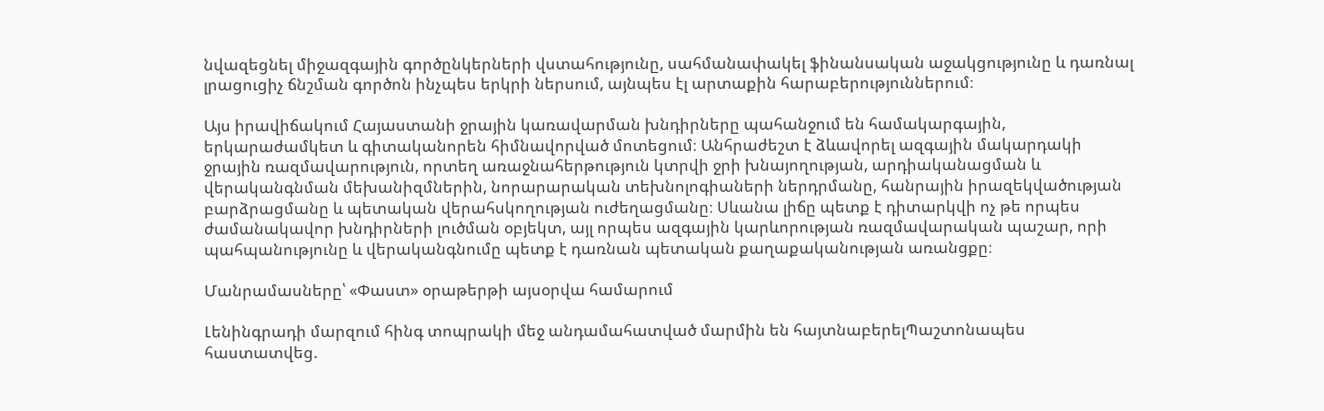նվազեցնել միջազգային գործընկերների վստահությունը, սահմանափակել ֆինանսական աջակցությունը և դառնալ լրացուցիչ ճնշման գործոն ինչպես երկրի ներսում, այնպես էլ արտաքին հարաբերություններում։

Այս իրավիճակում Հայաստանի ջրային կառավարման խնդիրները պահանջում են համակարգային, երկարաժամկետ և գիտականորեն հիմնավորված մոտեցում։ Անհրաժեշտ է ձևավորել ազգային մակարդակի ջրային ռազմավարություն, որտեղ առաջնահերթություն կտրվի ջրի խնայողության, արդիականացման և վերականգնման մեխանիզմներին, նորարարական տեխնոլոգիաների ներդրմանը, հանրային իրազեկվածության բարձրացմանը և պետական վերահսկողության ուժեղացմանը։ Սևանա լիճը պետք է դիտարկվի ոչ թե որպես ժամանակավոր խնդիրների լուծման օբյեկտ, այլ որպես ազգային կարևորության ռազմավարական պաշար, որի պահպանությունը և վերականգնումը պետք է դառնան պետական քաղաքականության առանցքը։

Մանրամասները՝ «Փաստ» օրաթերթի այսօրվա համարում

Լենինգրադի մարզում հինգ տոպրակի մեջ անդամահատված մարմին են հայտնաբերելՊաշտոնապես հաստատվեց.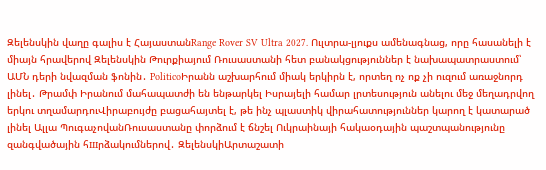Զելենսկին վաղը գալիս է ՀայաստանRange Rover SV Ultra 2027. Ուլտրա-լյուքս ամենագնաց, որը հասանելի է միայն հրավերով Զելենսկին Թուրքիայում Ռուսաստանի հետ բանակցություններ է նախապատրաստում՝ ԱՄՆ դերի նվազման ֆոնին․ PoliticoԻրանն աշխարհում միակ երկիրն է, որտեղ ոչ ոք չի ուզում առաջնորդ լինել․ Թրամփ Իրանում մահապատժի են ենթարկել Իսրայելի համար լրտեսություն անելու մեջ մեղադրվող երկու տղամարդուՎիրաբույժը բացահայտել է, թե ինչ պլաստիկ վիրահատություններ կարող է կատարած լինել Ալլա ՊուգաչովանՌուսաստանը փորձում է ճնշել Ուկրաինայի հակաօդային պաշտպանությունը զանգվածային հшրձակումներով․ ԶելենսկիԱրտաշատի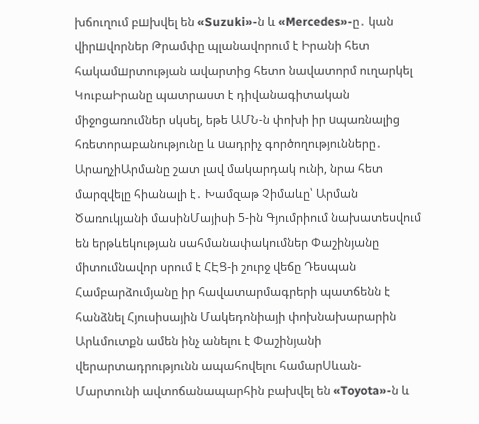խճուղում բшխվել են «Suzuki»-ն և «Mercedes»-ը․ կան վիրшվորներ Թրամփը պլանավորում է Իրանի հետ հակամшրտության ավարտից հետո նավատորմ ուղարկել ԿուբաԻրանը պատրաստ է դիվանագիտական միջոցառումներ սկսել, եթե ԱՄՆ-ն փոխի իր uպառնալից հռետորաբանությունը և uադրիչ գործողությունները․ ԱրաղչիԱրմանը շատ լավ մակարդակ ունի, նրա հետ մարզվելը հիանալի է․ Խամզաթ Չիմաևը՝ Արման Ծառուկյանի մասինՄայիսի 5-ին Գյումրիում նախատեսվում են երթևեկության սահմանափակումներ Փաշինյանը միտումնավոր սրում է ՀԷՑ-ի շուրջ վեճը Դեսպան Համբարձումյանը իր հավատարմագրերի պատճենն է հանձնել Հյուսիսային Մակեդոնիայի փոխնախարարին Արևմուտքն ամեն ինչ անելու է Փաշինյանի վերարտադրությունն ապահովելու համարՍևան-Մարտունի ավտոճանապարհին բախվել են «Toyota»-ն և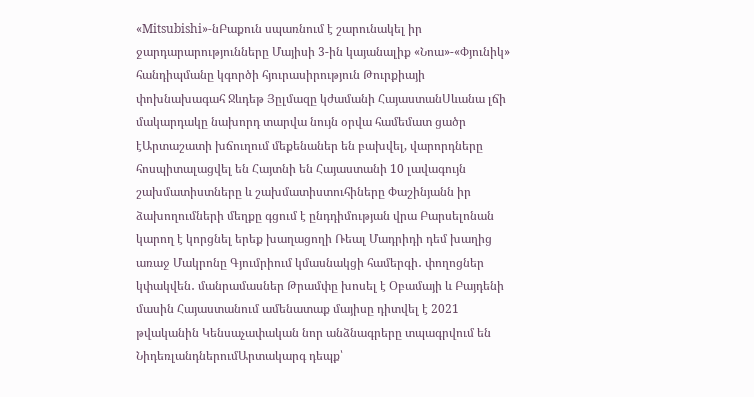«Mitsubishi»-նԲաքուն սպառնում է շարունակել իր ջարդարարությունները Մայիսի 3-ին կայանալիք «Նոա»-«Փյունիկ» հանդիպմանը կգործի հյուրասիրություն Թուրքիայի փոխնախագահ Ջևդեթ Յըլմազը կժամանի ՀայաստանՍևանա լճի մակարդակը նախորդ տարվա նույն օրվա համեմատ ցածր էԱրտաշատի խճուղում մեքենաներ են բախվել, վարորդները հոսպիտալացվել են Հայտնի են Հայաստանի 10 լավագույն շախմատիստները և շախմատիստուհիները Փաշինյանն իր ձախողումների մեղքը գցում է ընդդիմության վրա Բարսելոնան կարող է կորցնել երեք խաղացողի Ռեալ Մադրիդի դեմ խաղից առաջ Մակրոնը Գյումրիում կմասնակցի համերգի․ փողոցներ կփակվեն․ մանրամասներ Թրամփը խոսել է Օբամայի և Բայդենի մասին Հայաստանում ամենատաք մայիսը դիտվել է 2021 թվականին Կենսաչափական նոր անձնագրերը տպագրվում են ՆիդեռլանդներումԱրտակարգ դեպք՝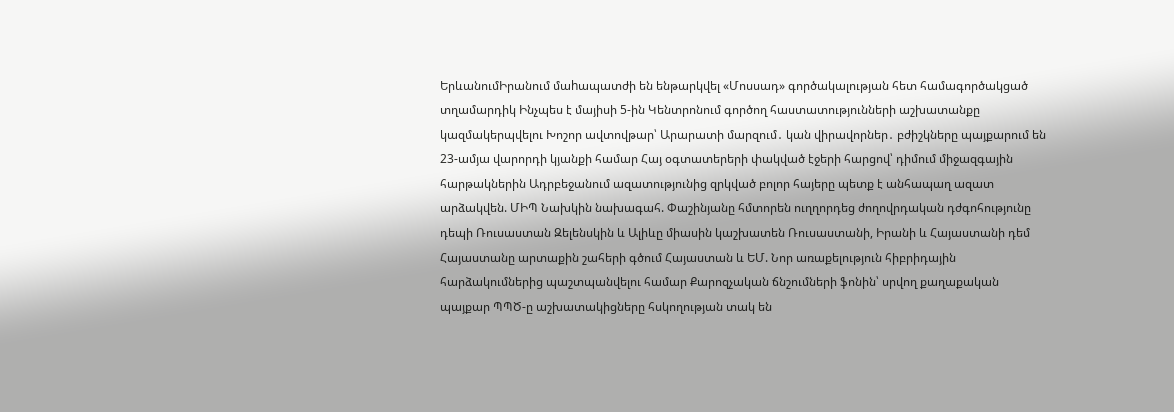ԵրևանումԻրանում մաhապատժի են ենթարկվել «Մոսսադ» գործակալության հետ համագործակցած տղամարդիկ Ինչպես է մայիսի 5-ին Կենտրոնում գործող հաստատությունների աշխատանքը կազմակերպվելու Խոշոր ավտովթար՝ Արարատի մարզում․ կան վիրավորներ․ բժիշկները պայքարում են 23-ամյա վարորդի կյանքի համար Հայ օգտատերերի փակված էջերի հարցով՝ դիմում միջազգային հարթակներին Ադրբեջանում ազատությունից զրկված բոլոր հայերը պետք է անհապաղ ազատ արձակվեն. ՄԻՊ Նախկին նախագահ. Փաշինյանը հմտորեն ուղղորդեց ժողովրդական դժգոհությունը դեպի Ռուսաստան Զելենսկին և Ալիևը միասին կաշխատեն Ռուսաստանի, Իրանի և Հայաստանի դեմ Հայաստանը արտաքին շահերի գծում Հայաստան և ԵՄ. Նոր առաքելություն հիբրիդային հարձակումներից պաշտպանվելու համար Քարոզչական ճնշումների ֆոնին՝ սրվող քաղաքական պայքար ՊՊԾ-ը աշխատակիցները հսկողության տակ են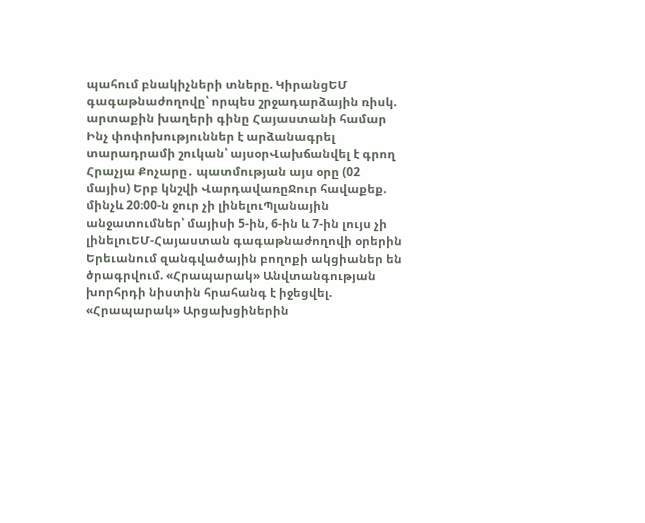պահում բնակիչների տները. ԿիրանցԵՄ գագաթնաժողովը՝ որպես շրջադարձային ռիսկ. արտաքին խաղերի գինը Հայաստանի համար Ինչ փոփոխություններ է արձանագրել տարադրամի շուկան՝ այսօրՎախճանվել է գրող Հրաչյա Քոչարը․ պատմության այս օրը (02 մայիս) Երբ կնշվի ՎարդավառըՋուր հավաքեք. մինչև 20։00-ն ջուր չի լինելուՊլանային անջատումներ՝ մայիսի 5-ին, 6-ին և 7-ին լույս չի լինելուԵՄ-Հայաստան գագաթնաժողովի օրերին Երեւանում զանգվածային բողոքի ակցիաներ են ծրագրվում. «Հրապարակ» Անվտանգության խորհրդի նիստին հրահանգ է իջեցվել. «Հրապարակ» Արցախցիներին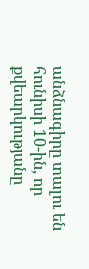անձնագիրը տալու են հունիսի 10-ին, որ քվեարկությանը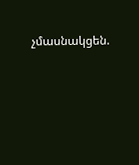չմասնակցեն.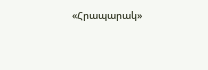«Հրապարակ»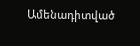Ամենադիտված